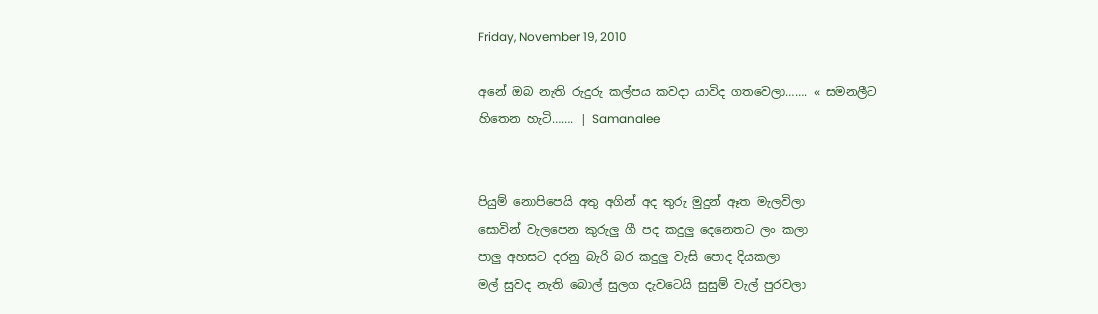Friday, November 19, 2010

අනේ ඔබ නැති රුදුරු කල්පය කවදා යාවිද ගතවෙලා……. « සමනලීට හිතෙන හැටි……. | Samanalee


පියුම් නොපිපෙයි අතු අගින් අද තුරු මුදුන් ඈත මැලවිලා
සොවින් වැලපෙන කුරුලු ගී පද කදුලු දෙනෙතට ලං කලා
පාලු අහසට දරනු බැරි බර කදුලු වැසි පොද දියකලා
මල් සුවද නැති බොල් සුලග දැවටෙයි සුසුම් වැල් පුරවලා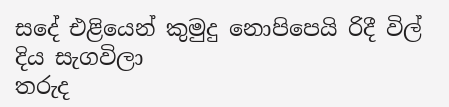සදේ එළියෙන් කුමුදු නොපිපෙයි රිදී විල් දිය සැගවිලා
තරුද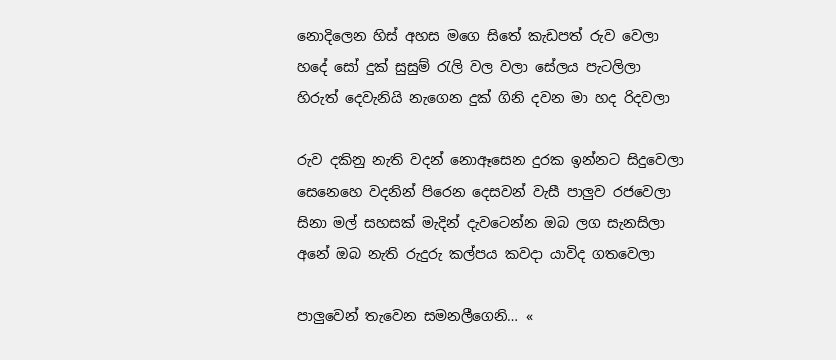නොදිලෙන හිස් අහස මගෙ සිතේ කැඩපත් රුව වෙලා
හදේ සෝ දුක් සුසුම් රැලි වල වලා සේලය පැටලිලා
හිරුත් දෙවැනියි නැගෙන දුක් ගිනි දවන මා හද රිදවලා

රුව දකිනු නැති වදන් නොඈසෙන දුරක ඉන්නට සිදුවෙලා
සෙනෙහෙ වදනින් පිරෙන දෙසවන් වැසී පාලුව රජවෙලා
සිනා මල් සහසක් මැදින් දැවටෙන්න ඔබ ලග සැනසිලා
අනේ ඔබ නැති රුදුරු කල්පය කවදා යාවිද ගතවෙලා

පාලුවෙන් තැවෙන සමනලීගෙනි… «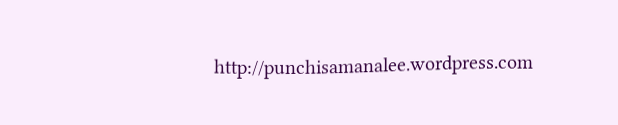http://punchisamanalee.wordpress.com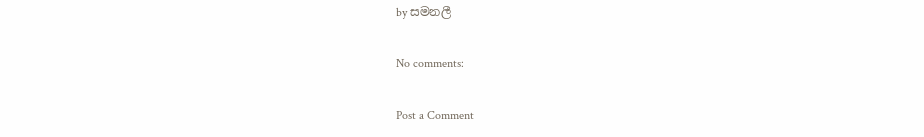by සමනලී

No comments:

Post a Comment